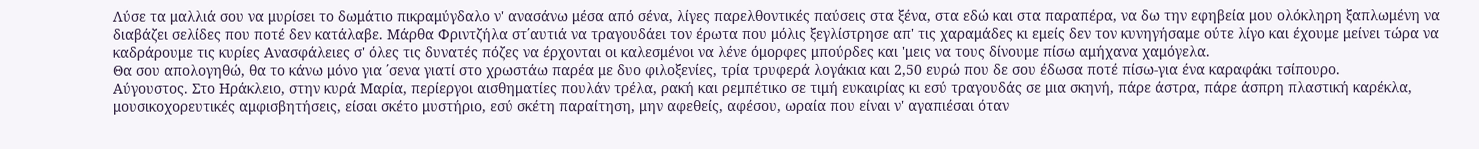Λύσε τα μαλλιά σου να μυρίσει το δωμάτιο πικραμύγδαλο ν' ανασάνω μέσα από σένα, λίγες παρελθοντικές παύσεις στα ξένα, στα εδώ και στα παραπέρα, να δω την εφηβεία μου ολόκληρη ξαπλωμένη να διαβάζει σελίδες που ποτέ δεν κατάλαβε. Μάρθα Φριντζήλα στ΄αυτιά να τραγουδάει τον έρωτα που μόλις ξεγλίστρησε απ' τις χαραμάδες κι εμείς δεν τον κυνηγήσαμε ούτε λίγο και έχουμε μείνει τώρα να καδράρουμε τις κυρίες Ανασφάλειες σ' όλες τις δυνατές πόζες να έρχονται οι καλεσμένοι να λένε όμορφες μπούρδες και 'μεις να τους δίνουμε πίσω αμήχανα χαμόγελα.
Θα σου απολογηθώ, θα το κάνω μόνο για ΄σενα γιατί στο χρωστάω παρέα με δυο φιλοξενίες, τρία τρυφερά λογάκια και 2,50 ευρώ που δε σου έδωσα ποτέ πίσω-για ένα καραφάκι τσίπουρο.
Αύγουστος. Στο Ηράκλειο, στην κυρά Μαρία, περίεργοι αισθηματίες πουλάν τρέλα, ρακή και ρεμπέτικο σε τιμή ευκαιρίας κι εσύ τραγουδάς σε μια σκηνή, πάρε άστρα, πάρε άσπρη πλαστική καρέκλα, μουσικοχορευτικές αμφισβητήσεις, είσαι σκέτο μυστήριο, εσύ σκέτη παραίτηση, μην αφεθείς, αφέσου, ωραία που είναι ν' αγαπιέσαι όταν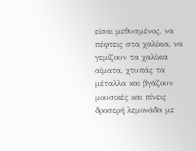είσαι μεθυσμένος, να πέφτεις στα χαλίκια, να γεμίζουν τα χαλίκια αίματα, χτυπάς τα μέταλλα και βγάζουν μουσικές και πίνεις δροσερή λεμονάδα με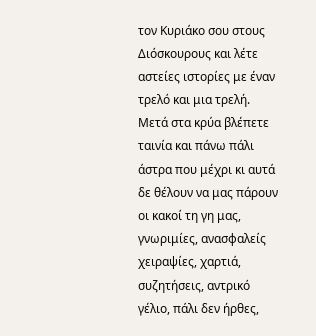τον Κυριάκο σου στους Διόσκουρους και λέτε αστείες ιστορίες με έναν τρελό και μια τρελή. Μετά στα κρύα βλέπετε ταινία και πάνω πάλι άστρα που μέχρι κι αυτά δε θέλουν να μας πάρουν οι κακοί τη γη μας, γνωριμίες, ανασφαλείς χειραψίες, χαρτιά, συζητήσεις, αντρικό γέλιο, πάλι δεν ήρθες,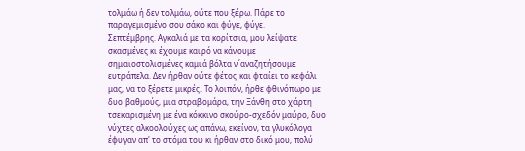τολμάω ή δεν τολμάω, ούτε που ξέρω. Πάρε το παραγεμισμένο σου σάκο και φύγε, φύγε.
Σεπτέμβρης. Αγκαλιά με τα κορίτσια, μου λείψατε σκασμένες κι έχουμε καιρό να κάνουμε σημαιοστολισμένες καμιά βόλτα ν΄αναζητήσουμε ευτράπελα. Δεν ήρθαν ούτε φέτος και φταίει το κεφάλι μας, να το ξέρετε μικρές. Το λοιπόν, ήρθε φθινόπωρο με δυο βαθμούς, μια στραβομάρα, την Ξάνθη στο χάρτη τσεκαρισμένη με ένα κόκκινο σκούρο-σχεδόν μαύρο, δυο νύχτες αλκοολούχες ως απάνω, εκείνον, τα γλυκόλογα έφυγαν απ' το στόμα του κι ήρθαν στο δικό μου, πολύ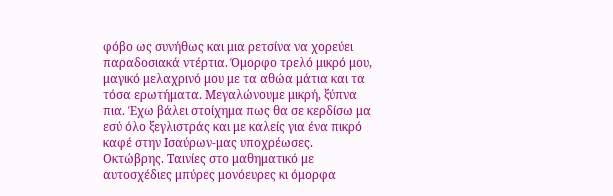φόβο ως συνήθως και μια ρετσίνα να χορεύει παραδοσιακά ντέρτια. Όμορφο τρελό μικρό μου, μαγικό μελαχρινό μου με τα αθώα μάτια και τα τόσα ερωτήματα. Μεγαλώνουμε μικρή, ξύπνα πια. Έχω βάλει στοίχημα πως θα σε κερδίσω μα εσύ όλο ξεγλιστράς και με καλείς για ένα πικρό καφέ στην Ισαύρων-μας υποχρέωσες.
Οκτώβρης. Ταινίες στο μαθηματικό με αυτοσχέδιες μπύρες μονόευρες κι όμορφα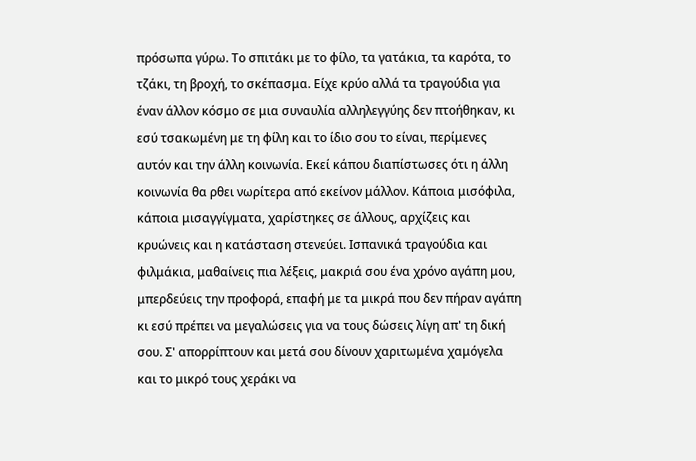πρόσωπα γύρω. Το σπιτάκι με το φίλο, τα γατάκια, τα καρότα, το τζάκι, τη βροχή, το σκέπασμα. Είχε κρύο αλλά τα τραγούδια για έναν άλλον κόσμο σε μια συναυλία αλληλεγγύης δεν πτοήθηκαν, κι εσύ τσακωμένη με τη φίλη και το ίδιο σου το είναι, περίμενες αυτόν και την άλλη κοινωνία. Εκεί κάπου διαπίστωσες ότι η άλλη κοινωνία θα ρθει νωρίτερα από εκείνον μάλλον. Κάποια μισόφιλα, κάποια μισαγγίγματα, χαρίστηκες σε άλλους, αρχίζεις και κρυώνεις και η κατάσταση στενεύει. Ισπανικά τραγούδια και φιλμάκια, μαθαίνεις πια λέξεις, μακριά σου ένα χρόνο αγάπη μου, μπερδεύεις την προφορά, επαφή με τα μικρά που δεν πήραν αγάπη κι εσύ πρέπει να μεγαλώσεις για να τους δώσεις λίγη απ' τη δική σου. Σ' απορρίπτουν και μετά σου δίνουν χαριτωμένα χαμόγελα και το μικρό τους χεράκι να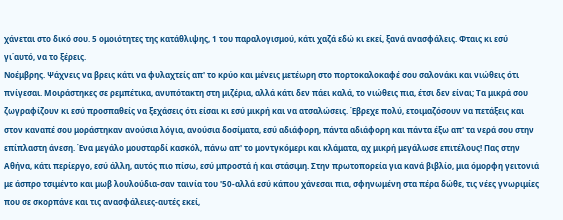χάνεται στο δικό σου. 5 ομοιότητες της κατάθλιψης, 1 του παραλογισμού, κάτι χαζά εδώ κι εκεί, ξανά ανασφάλεις. Φταις κι εσύ γι΄αυτό, να το ξέρεις.
Νοέμβρης. Ψάχνεις να βρεις κάτι να φυλαχτείς απ' το κρύο και μένεις μετέωρη στο πορτοκαλοκαφέ σου σαλονάκι και νιώθεις ότι πνίγεσαι. Μοιράστηκες σε ρεμπέτικα, ανυπότακτη στη μιζέρια, αλλά κάτι δεν πάει καλά, το νιώθεις πια, έτσι δεν είναι; Τα μικρά σου ζωγραφίζουν κι εσύ προσπαθείς να ξεχάσεις ότι είσαι κι εσύ μικρή και να ατσαλώσεις. Έβρεχε πολύ, ετοιμαζόσουν να πετάξεις και στον καναπέ σου μοράστηκαν ανούσια λόγια, ανούσια δοσίματα, εσύ αδιάφορη, πάντα αδιάφορη και πάντα έξω απ' τα νερά σου στην επίπλαστη άνεση. Ένα μεγάλο μουσταρδί κασκόλ, πάνω απ' το μοντγκόμερι και κλάματα, αχ μικρή μεγάλωσε επιτέλους! Πας στην Αθήνα, κάτι περίεργο, εσύ άλλη, αυτός πιο πίσω, εσύ μπροστά ή και στάσιμη. Στην πρωτοπορεία για κανά βιβλίο, μια όμορφη γειτονιά με άσπρο τσιμέντο και μωβ λουλούδια-σαν ταινία του '50-αλλά εσύ κάπου χάνεσαι πια, σφηνωμένη στα πέρα δώθε, τις νέες γνωριμίες που σε σκορπάνε και τις ανασφάλειες-αυτές εκεί,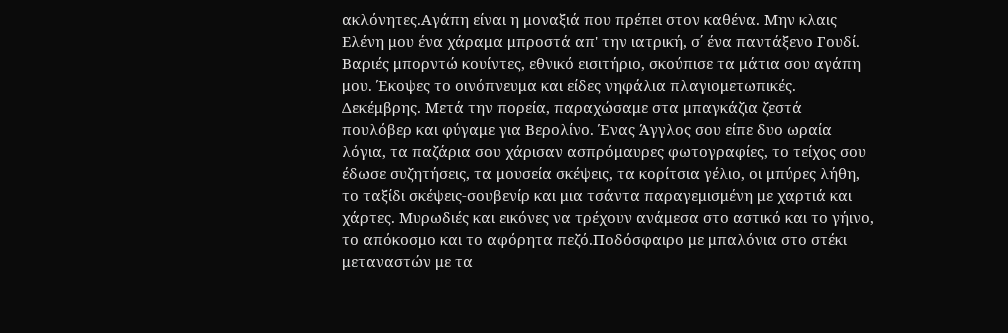ακλόνητες.Αγάπη είναι η μοναξιά που πρέπει στον καθένα. Μην κλαις Ελένη μου ένα χάραμα μπροστά απ' την ιατρική, σ΄ ένα παντάξενο Γουδί. Βαριές μπορντώ κουίντες, εθνικό εισιτήριο, σκούπισε τα μάτια σου αγάπη μου. Έκοψες το οινόπνευμα και είδες νηφάλια πλαγιομετωπικές.
Δεκέμβρης. Μετά την πορεία, παραχώσαμε στα μπαγκάζια ζεστά πουλόβερ και φύγαμε για Βερολίνο. Ένας Άγγλος σου είπε δυο ωραία λόγια, τα παζάρια σου χάρισαν ασπρόμαυρες φωτογραφίες, το τείχος σου έδωσε συζητήσεις, τα μουσεία σκέψεις, τα κορίτσια γέλιο, οι μπύρες λήθη, το ταξίδι σκέψεις-σουβενίρ και μια τσάντα παραγεμισμένη με χαρτιά και χάρτες. Μυρωδιές και εικόνες να τρέχουν ανάμεσα στο αστικό και το γήινο, το απόκοσμο και το αφόρητα πεζό.Ποδόσφαιρο με μπαλόνια στο στέκι μεταναστών με τα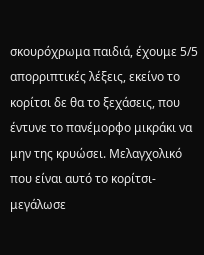σκουρόχρωμα παιδιά, έχουμε 5/5 απορριπτικές λέξεις, εκείνο το κορίτσι δε θα το ξεχάσεις, που έντυνε το πανέμορφο μικράκι να μην της κρυώσει. Μελαγχολικό που είναι αυτό το κορίτσι-μεγάλωσε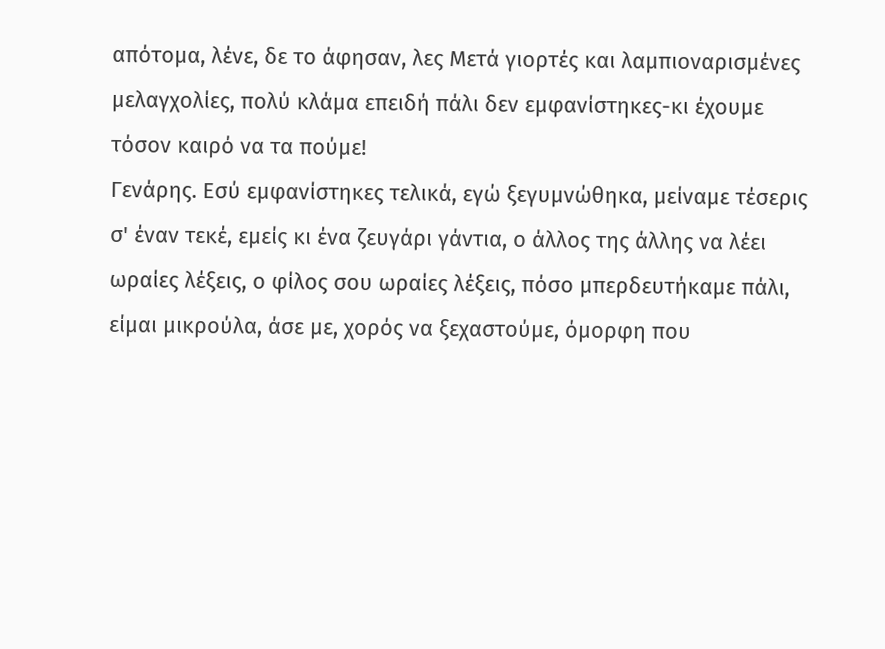απότομα, λένε, δε το άφησαν, λες Μετά γιορτές και λαμπιοναρισμένες μελαγχολίες, πολύ κλάμα επειδή πάλι δεν εμφανίστηκες-κι έχουμε τόσον καιρό να τα πούμε!
Γενάρης. Εσύ εμφανίστηκες τελικά, εγώ ξεγυμνώθηκα, μείναμε τέσερις σ' έναν τεκέ, εμείς κι ένα ζευγάρι γάντια, ο άλλος της άλλης να λέει ωραίες λέξεις, ο φίλος σου ωραίες λέξεις, πόσο μπερδευτήκαμε πάλι, είμαι μικρούλα, άσε με, χορός να ξεχαστούμε, όμορφη που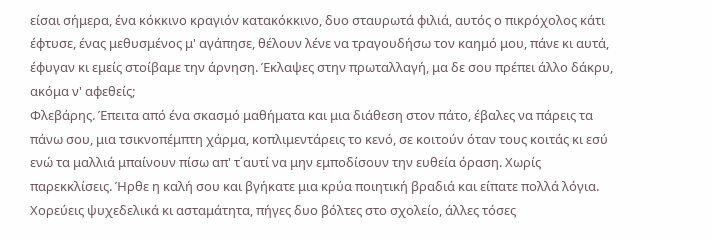είσαι σήμερα, ένα κόκκινο κραγιόν κατακόκκινο, δυο σταυρωτά φιλιά, αυτός ο πικρόχολος κάτι έφτυσε, ένας μεθυσμένος μ' αγάπησε, θέλουν λένε να τραγουδήσω τον καημό μου, πάνε κι αυτά, έφυγαν κι εμείς στοίβαμε την άρνηση. Έκλαψες στην πρωταλλαγή, μα δε σου πρέπει άλλο δάκρυ, ακόμα ν' αφεθείς;
Φλεβάρης. Έπειτα από ένα σκασμό μαθήματα και μια διάθεση στον πάτο, έβαλες να πάρεις τα πάνω σου, μια τσικνοπέμπτη χάρμα, κοπλιμεντάρεις το κενό, σε κοιτούν όταν τους κοιτάς κι εσύ ενώ τα μαλλιά μπαίνουν πίσω απ' τ΄αυτί να μην εμποδίσουν την ευθεία όραση. Χωρίς παρεκκλίσεις. Ήρθε η καλή σου και βγήκατε μια κρύα ποιητική βραδιά και είπατε πολλά λόγια. Χορεύεις ψυχεδελικά κι ασταμάτητα, πήγες δυο βόλτες στο σχολείο, άλλες τόσες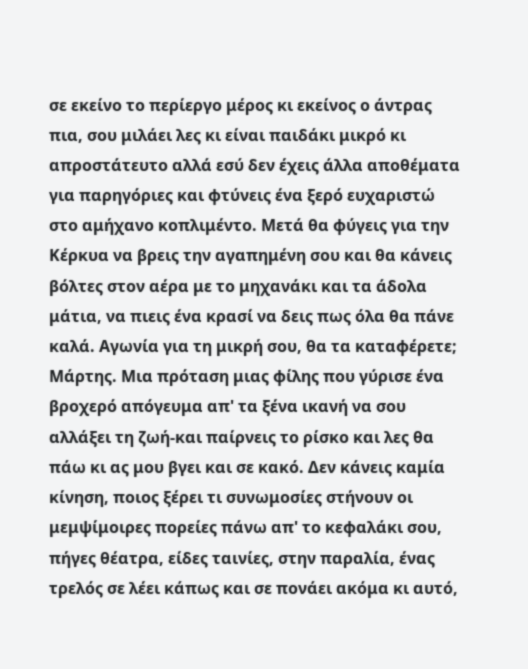σε εκείνο το περίεργο μέρος κι εκείνος ο άντρας πια, σου μιλάει λες κι είναι παιδάκι μικρό κι απροστάτευτο αλλά εσύ δεν έχεις άλλα αποθέματα για παρηγόριες και φτύνεις ένα ξερό ευχαριστώ στο αμήχανο κοπλιμέντο. Μετά θα φύγεις για την Κέρκυα να βρεις την αγαπημένη σου και θα κάνεις βόλτες στον αέρα με το μηχανάκι και τα άδολα μάτια, να πιεις ένα κρασί να δεις πως όλα θα πάνε καλά. Αγωνία για τη μικρή σου, θα τα καταφέρετε;
Μάρτης. Μια πρόταση μιας φίλης που γύρισε ένα βροχερό απόγευμα απ' τα ξένα ικανή να σου αλλάξει τη ζωή-και παίρνεις το ρίσκο και λες θα πάω κι ας μου βγει και σε κακό. Δεν κάνεις καμία κίνηση, ποιος ξέρει τι συνωμοσίες στήνουν οι μεμψίμοιρες πορείες πάνω απ' το κεφαλάκι σου, πήγες θέατρα, είδες ταινίες, στην παραλία, ένας τρελός σε λέει κάπως και σε πονάει ακόμα κι αυτό,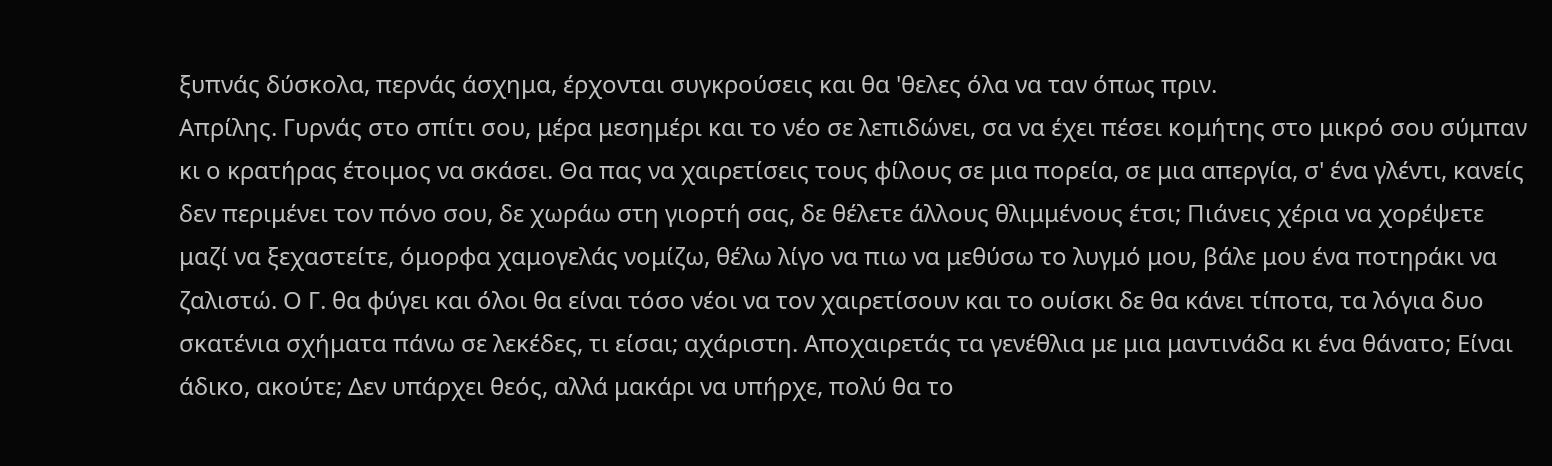ξυπνάς δύσκολα, περνάς άσχημα, έρχονται συγκρούσεις και θα 'θελες όλα να ταν όπως πριν.
Απρίλης. Γυρνάς στο σπίτι σου, μέρα μεσημέρι και το νέο σε λεπιδώνει, σα να έχει πέσει κομήτης στο μικρό σου σύμπαν κι ο κρατήρας έτοιμος να σκάσει. Θα πας να χαιρετίσεις τους φίλους σε μια πορεία, σε μια απεργία, σ' ένα γλέντι, κανείς δεν περιμένει τον πόνο σου, δε χωράω στη γιορτή σας, δε θέλετε άλλους θλιμμένους έτσι; Πιάνεις χέρια να χορέψετε μαζί να ξεχαστείτε, όμορφα χαμογελάς νομίζω, θέλω λίγο να πιω να μεθύσω το λυγμό μου, βάλε μου ένα ποτηράκι να ζαλιστώ. Ο Γ. θα φύγει και όλοι θα είναι τόσο νέοι να τον χαιρετίσουν και το ουίσκι δε θα κάνει τίποτα, τα λόγια δυο σκατένια σχήματα πάνω σε λεκέδες, τι είσαι; αχάριστη. Αποχαιρετάς τα γενέθλια με μια μαντινάδα κι ένα θάνατο; Είναι άδικο, ακούτε; Δεν υπάρχει θεός, αλλά μακάρι να υπήρχε, πολύ θα το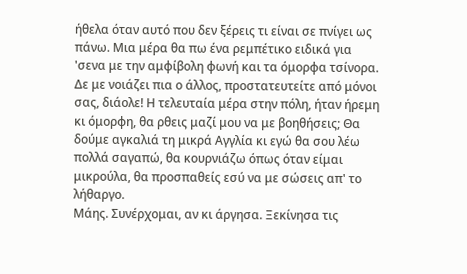ήθελα όταν αυτό που δεν ξέρεις τι είναι σε πνίγει ως πάνω. Μια μέρα θα πω ένα ρεμπέτικο ειδικά για 'σενα με την αμφίβολη φωνή και τα όμορφα τσίνορα. Δε με νοιάζει πια ο άλλος, προστατευτείτε από μόνοι σας, διάολε! Η τελευταία μέρα στην πόλη, ήταν ήρεμη κι όμορφη, θα ρθεις μαζί μου να με βοηθήσεις; Θα δούμε αγκαλιά τη μικρά Αγγλία κι εγώ θα σου λέω πολλά σαγαπώ, θα κουρνιάζω όπως όταν είμαι μικρούλα, θα προσπαθείς εσύ να με σώσεις απ' το λήθαργο.
Μάης. Συνέρχομαι, αν κι άργησα. Ξεκίνησα τις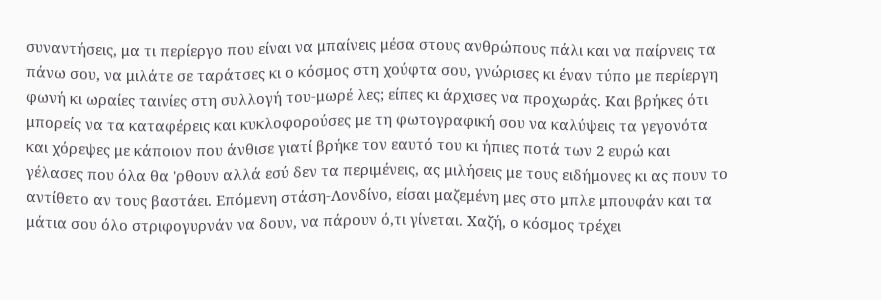συναντήσεις, μα τι περίεργο που είναι να μπαίνεις μέσα στους ανθρώπους πάλι και να παίρνεις τα πάνω σου, να μιλάτε σε ταράτσες κι ο κόσμος στη χούφτα σου, γνώρισες κι έναν τύπο με περίεργη φωνή κι ωραίες ταινίες στη συλλογή του-μωρέ λες; είπες κι άρχισες να προχωράς. Και βρήκες ότι μπορείς να τα καταφέρεις και κυκλοφορούσες με τη φωτογραφική σου να καλύψεις τα γεγονότα και χόρεψες με κάποιον που άνθισε γιατί βρήκε τον εαυτό του κι ήπιες ποτά των 2 ευρώ και γέλασες που όλα θα 'ρθουν αλλά εσύ δεν τα περιμένεις, ας μιλήσεις με τους ειδήμονες κι ας πουν το αντίθετο αν τους βαστάει. Επόμενη στάση-Λονδίνο, είσαι μαζεμένη μες στο μπλε μπουφάν και τα μάτια σου όλο στριφογυρνάν να δουν, να πάρουν ό,τι γίνεται. Χαζή, ο κόσμος τρέχει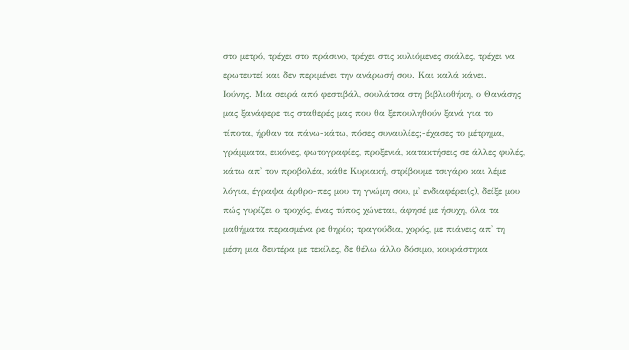στο μετρό, τρέχει στο πράσινο, τρέχει στις κυλιόμενες σκάλες, τρέχει να ερωτευτεί και δεν περιμένει την ανάρωσή σου. Και καλά κάνει.
Ιούνης. Μια σειρά από φεστιβάλ, σουλάτσα στη βιβλιοθήκη, ο Θανάσης μας ξανάφερε τις σταθερές μας που θα ξεπουληθούν ξανά για το τίποτα, ήρθαν τα πάνω-κάτω, πόσες συναυλίες;-έχασες το μέτρημα, γράμματα, εικόνες, φωτογραφίες, προξενιά, κατακτήσεις σε άλλες φυλές, κάτω απ' τον προβολέα, κάθε Κυριακή, στρίβουμε τσιγάρο και λέμε λόγια, έγραψα άρθρο-πες μου τη γνώμη σου, μ' ενδιαφέρει(ς), δείξε μου πώς γυρίζει ο τροχός, ένας τύπος χώνεται, άφησέ με ήσυχη, όλα τα μαθήματα περασμένα ρε θηρίο; τραγούδια, χορός, με πιάνεις απ' τη μέση μια δευτέρα με τεκίλες, δε θέλω άλλο δόσιμο, κουράστηκα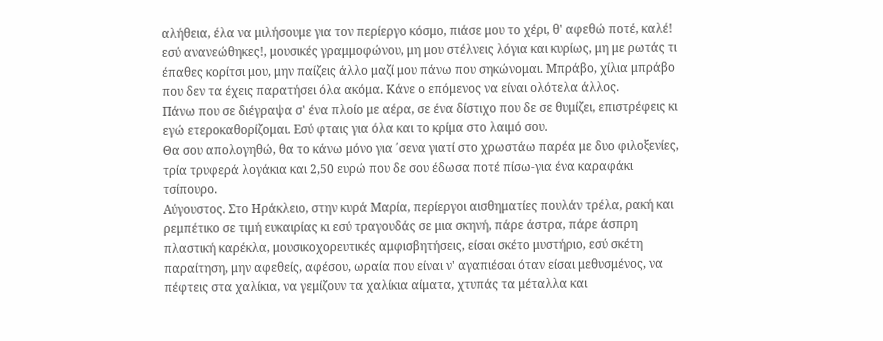αλήθεια, έλα να μιλήσουμε για τον περίεργο κόσμο, πιάσε μου το χέρι, θ' αφεθώ ποτέ, καλέ! εσύ ανανεώθηκες!, μουσικές γραμμοφώνου, μη μου στέλνεις λόγια και κυρίως, μη με ρωτάς τι έπαθες κορίτσι μου, μην παίζεις άλλο μαζί μου πάνω που σηκώνομαι. Μπράβο, χίλια μπράβο που δεν τα έχεις παρατήσει όλα ακόμα. Κάνε ο επόμενος να είναι ολότελα άλλος.
Πάνω που σε διέγραψα σ' ένα πλοίο με αέρα, σε ένα δίστιχο που δε σε θυμίζει, επιστρέφεις κι εγώ ετεροκαθορίζομαι. Εσύ φταις για όλα και το κρίμα στο λαιμό σου.
Θα σου απολογηθώ, θα το κάνω μόνο για ΄σενα γιατί στο χρωστάω παρέα με δυο φιλοξενίες, τρία τρυφερά λογάκια και 2,50 ευρώ που δε σου έδωσα ποτέ πίσω-για ένα καραφάκι τσίπουρο.
Αύγουστος. Στο Ηράκλειο, στην κυρά Μαρία, περίεργοι αισθηματίες πουλάν τρέλα, ρακή και ρεμπέτικο σε τιμή ευκαιρίας κι εσύ τραγουδάς σε μια σκηνή, πάρε άστρα, πάρε άσπρη πλαστική καρέκλα, μουσικοχορευτικές αμφισβητήσεις, είσαι σκέτο μυστήριο, εσύ σκέτη παραίτηση, μην αφεθείς, αφέσου, ωραία που είναι ν' αγαπιέσαι όταν είσαι μεθυσμένος, να πέφτεις στα χαλίκια, να γεμίζουν τα χαλίκια αίματα, χτυπάς τα μέταλλα και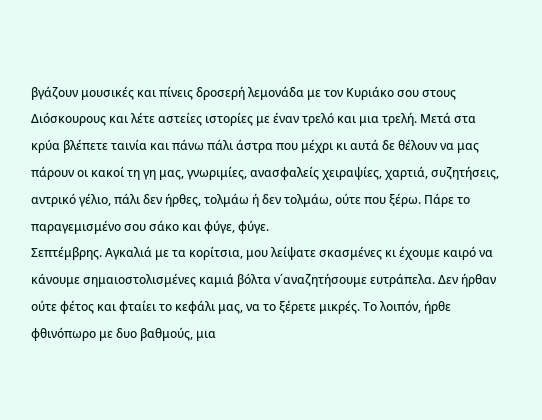βγάζουν μουσικές και πίνεις δροσερή λεμονάδα με τον Κυριάκο σου στους Διόσκουρους και λέτε αστείες ιστορίες με έναν τρελό και μια τρελή. Μετά στα κρύα βλέπετε ταινία και πάνω πάλι άστρα που μέχρι κι αυτά δε θέλουν να μας πάρουν οι κακοί τη γη μας, γνωριμίες, ανασφαλείς χειραψίες, χαρτιά, συζητήσεις, αντρικό γέλιο, πάλι δεν ήρθες, τολμάω ή δεν τολμάω, ούτε που ξέρω. Πάρε το παραγεμισμένο σου σάκο και φύγε, φύγε.
Σεπτέμβρης. Αγκαλιά με τα κορίτσια, μου λείψατε σκασμένες κι έχουμε καιρό να κάνουμε σημαιοστολισμένες καμιά βόλτα ν΄αναζητήσουμε ευτράπελα. Δεν ήρθαν ούτε φέτος και φταίει το κεφάλι μας, να το ξέρετε μικρές. Το λοιπόν, ήρθε φθινόπωρο με δυο βαθμούς, μια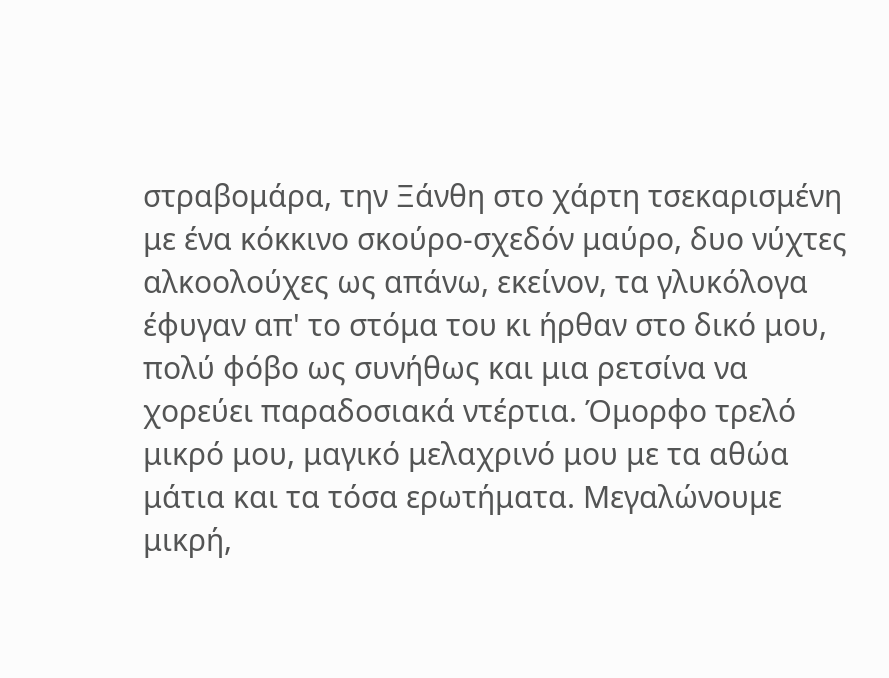στραβομάρα, την Ξάνθη στο χάρτη τσεκαρισμένη με ένα κόκκινο σκούρο-σχεδόν μαύρο, δυο νύχτες αλκοολούχες ως απάνω, εκείνον, τα γλυκόλογα έφυγαν απ' το στόμα του κι ήρθαν στο δικό μου, πολύ φόβο ως συνήθως και μια ρετσίνα να χορεύει παραδοσιακά ντέρτια. Όμορφο τρελό μικρό μου, μαγικό μελαχρινό μου με τα αθώα μάτια και τα τόσα ερωτήματα. Μεγαλώνουμε μικρή,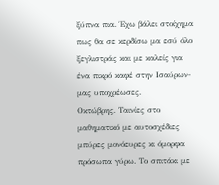ξύπνα πια. Έχω βάλει στοίχημα πως θα σε κερδίσω μα εσύ όλο ξεγλιστράς και με καλείς για ένα πικρό καφέ στην Ισαύρων-μας υποχρέωσες.
Οκτώβρης. Ταινίες στο μαθηματικό με αυτοσχέδιες μπύρες μονόευρες κι όμορφα πρόσωπα γύρω. Το σπιτάκι με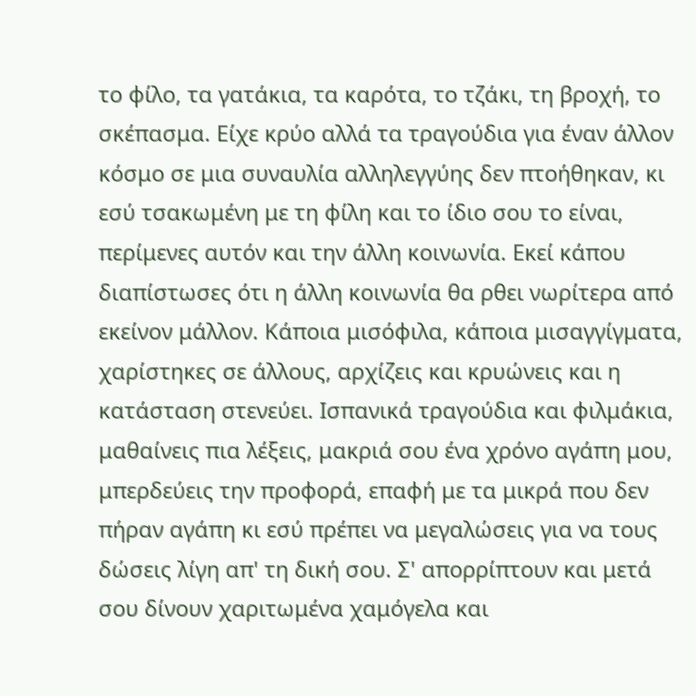το φίλο, τα γατάκια, τα καρότα, το τζάκι, τη βροχή, το σκέπασμα. Είχε κρύο αλλά τα τραγούδια για έναν άλλον κόσμο σε μια συναυλία αλληλεγγύης δεν πτοήθηκαν, κι εσύ τσακωμένη με τη φίλη και το ίδιο σου το είναι, περίμενες αυτόν και την άλλη κοινωνία. Εκεί κάπου διαπίστωσες ότι η άλλη κοινωνία θα ρθει νωρίτερα από εκείνον μάλλον. Κάποια μισόφιλα, κάποια μισαγγίγματα, χαρίστηκες σε άλλους, αρχίζεις και κρυώνεις και η κατάσταση στενεύει. Ισπανικά τραγούδια και φιλμάκια, μαθαίνεις πια λέξεις, μακριά σου ένα χρόνο αγάπη μου, μπερδεύεις την προφορά, επαφή με τα μικρά που δεν πήραν αγάπη κι εσύ πρέπει να μεγαλώσεις για να τους δώσεις λίγη απ' τη δική σου. Σ' απορρίπτουν και μετά σου δίνουν χαριτωμένα χαμόγελα και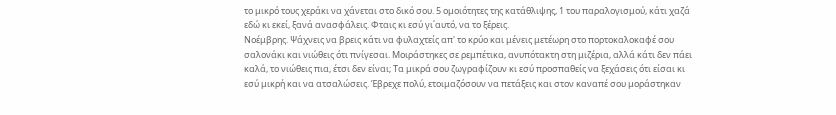το μικρό τους χεράκι να χάνεται στο δικό σου. 5 ομοιότητες της κατάθλιψης, 1 του παραλογισμού, κάτι χαζά εδώ κι εκεί, ξανά ανασφάλεις. Φταις κι εσύ γι΄αυτό, να το ξέρεις.
Νοέμβρης. Ψάχνεις να βρεις κάτι να φυλαχτείς απ' το κρύο και μένεις μετέωρη στο πορτοκαλοκαφέ σου σαλονάκι και νιώθεις ότι πνίγεσαι. Μοιράστηκες σε ρεμπέτικα, ανυπότακτη στη μιζέρια, αλλά κάτι δεν πάει καλά, το νιώθεις πια, έτσι δεν είναι; Τα μικρά σου ζωγραφίζουν κι εσύ προσπαθείς να ξεχάσεις ότι είσαι κι εσύ μικρή και να ατσαλώσεις. Έβρεχε πολύ, ετοιμαζόσουν να πετάξεις και στον καναπέ σου μοράστηκαν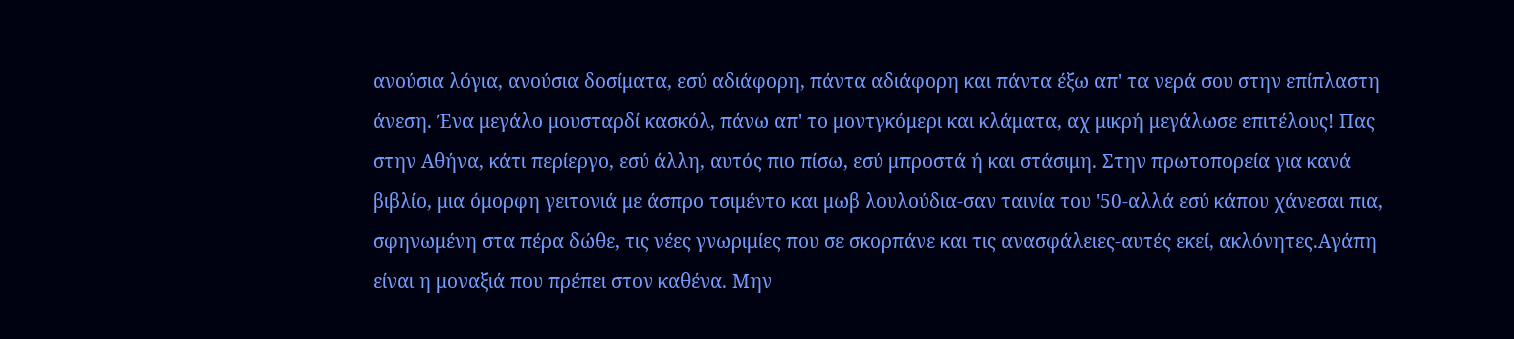ανούσια λόγια, ανούσια δοσίματα, εσύ αδιάφορη, πάντα αδιάφορη και πάντα έξω απ' τα νερά σου στην επίπλαστη άνεση. Ένα μεγάλο μουσταρδί κασκόλ, πάνω απ' το μοντγκόμερι και κλάματα, αχ μικρή μεγάλωσε επιτέλους! Πας στην Αθήνα, κάτι περίεργο, εσύ άλλη, αυτός πιο πίσω, εσύ μπροστά ή και στάσιμη. Στην πρωτοπορεία για κανά βιβλίο, μια όμορφη γειτονιά με άσπρο τσιμέντο και μωβ λουλούδια-σαν ταινία του '50-αλλά εσύ κάπου χάνεσαι πια, σφηνωμένη στα πέρα δώθε, τις νέες γνωριμίες που σε σκορπάνε και τις ανασφάλειες-αυτές εκεί, ακλόνητες.Αγάπη είναι η μοναξιά που πρέπει στον καθένα. Μην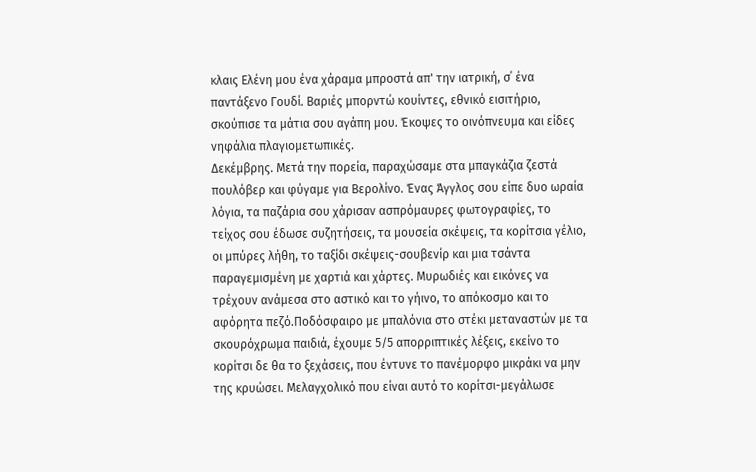κλαις Ελένη μου ένα χάραμα μπροστά απ' την ιατρική, σ΄ ένα παντάξενο Γουδί. Βαριές μπορντώ κουίντες, εθνικό εισιτήριο, σκούπισε τα μάτια σου αγάπη μου. Έκοψες το οινόπνευμα και είδες νηφάλια πλαγιομετωπικές.
Δεκέμβρης. Μετά την πορεία, παραχώσαμε στα μπαγκάζια ζεστά πουλόβερ και φύγαμε για Βερολίνο. Ένας Άγγλος σου είπε δυο ωραία λόγια, τα παζάρια σου χάρισαν ασπρόμαυρες φωτογραφίες, το τείχος σου έδωσε συζητήσεις, τα μουσεία σκέψεις, τα κορίτσια γέλιο, οι μπύρες λήθη, το ταξίδι σκέψεις-σουβενίρ και μια τσάντα παραγεμισμένη με χαρτιά και χάρτες. Μυρωδιές και εικόνες να τρέχουν ανάμεσα στο αστικό και το γήινο, το απόκοσμο και το αφόρητα πεζό.Ποδόσφαιρο με μπαλόνια στο στέκι μεταναστών με τα σκουρόχρωμα παιδιά, έχουμε 5/5 απορριπτικές λέξεις, εκείνο το κορίτσι δε θα το ξεχάσεις, που έντυνε το πανέμορφο μικράκι να μην της κρυώσει. Μελαγχολικό που είναι αυτό το κορίτσι-μεγάλωσε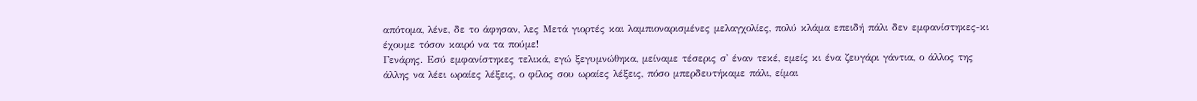απότομα, λένε, δε το άφησαν, λες Μετά γιορτές και λαμπιοναρισμένες μελαγχολίες, πολύ κλάμα επειδή πάλι δεν εμφανίστηκες-κι έχουμε τόσον καιρό να τα πούμε!
Γενάρης. Εσύ εμφανίστηκες τελικά, εγώ ξεγυμνώθηκα, μείναμε τέσερις σ' έναν τεκέ, εμείς κι ένα ζευγάρι γάντια, ο άλλος της άλλης να λέει ωραίες λέξεις, ο φίλος σου ωραίες λέξεις, πόσο μπερδευτήκαμε πάλι, είμαι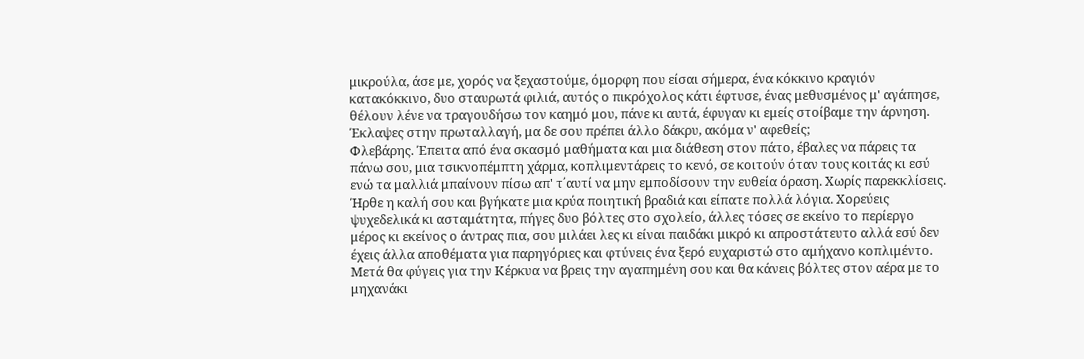μικρούλα, άσε με, χορός να ξεχαστούμε, όμορφη που είσαι σήμερα, ένα κόκκινο κραγιόν κατακόκκινο, δυο σταυρωτά φιλιά, αυτός ο πικρόχολος κάτι έφτυσε, ένας μεθυσμένος μ' αγάπησε, θέλουν λένε να τραγουδήσω τον καημό μου, πάνε κι αυτά, έφυγαν κι εμείς στοίβαμε την άρνηση. Έκλαψες στην πρωταλλαγή, μα δε σου πρέπει άλλο δάκρυ, ακόμα ν' αφεθείς;
Φλεβάρης. Έπειτα από ένα σκασμό μαθήματα και μια διάθεση στον πάτο, έβαλες να πάρεις τα πάνω σου, μια τσικνοπέμπτη χάρμα, κοπλιμεντάρεις το κενό, σε κοιτούν όταν τους κοιτάς κι εσύ ενώ τα μαλλιά μπαίνουν πίσω απ' τ΄αυτί να μην εμποδίσουν την ευθεία όραση. Χωρίς παρεκκλίσεις. Ήρθε η καλή σου και βγήκατε μια κρύα ποιητική βραδιά και είπατε πολλά λόγια. Χορεύεις ψυχεδελικά κι ασταμάτητα, πήγες δυο βόλτες στο σχολείο, άλλες τόσες σε εκείνο το περίεργο μέρος κι εκείνος ο άντρας πια, σου μιλάει λες κι είναι παιδάκι μικρό κι απροστάτευτο αλλά εσύ δεν έχεις άλλα αποθέματα για παρηγόριες και φτύνεις ένα ξερό ευχαριστώ στο αμήχανο κοπλιμέντο. Μετά θα φύγεις για την Κέρκυα να βρεις την αγαπημένη σου και θα κάνεις βόλτες στον αέρα με το μηχανάκι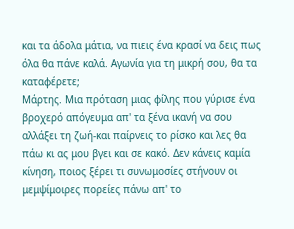και τα άδολα μάτια, να πιεις ένα κρασί να δεις πως όλα θα πάνε καλά. Αγωνία για τη μικρή σου, θα τα καταφέρετε;
Μάρτης. Μια πρόταση μιας φίλης που γύρισε ένα βροχερό απόγευμα απ' τα ξένα ικανή να σου αλλάξει τη ζωή-και παίρνεις το ρίσκο και λες θα πάω κι ας μου βγει και σε κακό. Δεν κάνεις καμία κίνηση, ποιος ξέρει τι συνωμοσίες στήνουν οι μεμψίμοιρες πορείες πάνω απ' το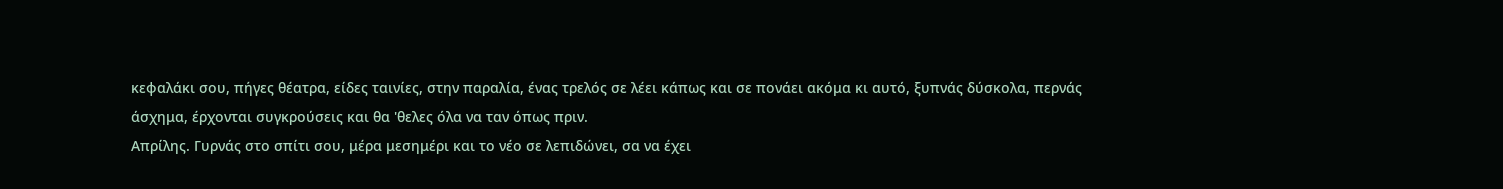κεφαλάκι σου, πήγες θέατρα, είδες ταινίες, στην παραλία, ένας τρελός σε λέει κάπως και σε πονάει ακόμα κι αυτό, ξυπνάς δύσκολα, περνάς άσχημα, έρχονται συγκρούσεις και θα 'θελες όλα να ταν όπως πριν.
Απρίλης. Γυρνάς στο σπίτι σου, μέρα μεσημέρι και το νέο σε λεπιδώνει, σα να έχει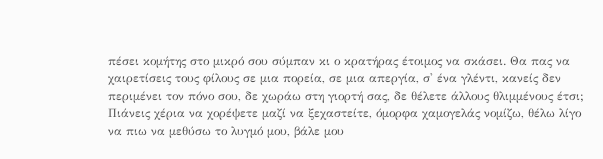πέσει κομήτης στο μικρό σου σύμπαν κι ο κρατήρας έτοιμος να σκάσει. Θα πας να χαιρετίσεις τους φίλους σε μια πορεία, σε μια απεργία, σ' ένα γλέντι, κανείς δεν περιμένει τον πόνο σου, δε χωράω στη γιορτή σας, δε θέλετε άλλους θλιμμένους έτσι; Πιάνεις χέρια να χορέψετε μαζί να ξεχαστείτε, όμορφα χαμογελάς νομίζω, θέλω λίγο να πιω να μεθύσω το λυγμό μου, βάλε μου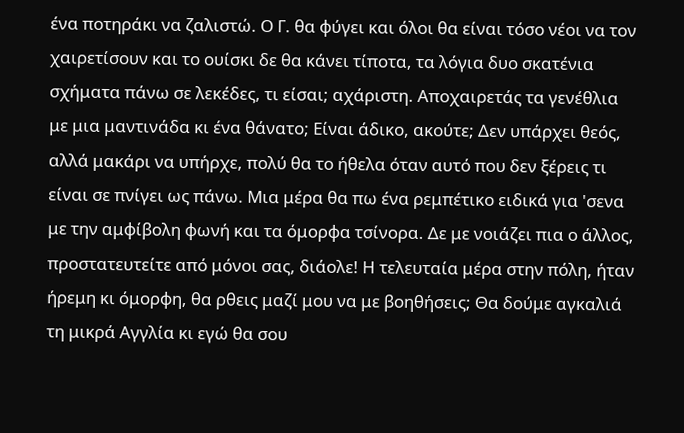ένα ποτηράκι να ζαλιστώ. Ο Γ. θα φύγει και όλοι θα είναι τόσο νέοι να τον χαιρετίσουν και το ουίσκι δε θα κάνει τίποτα, τα λόγια δυο σκατένια σχήματα πάνω σε λεκέδες, τι είσαι; αχάριστη. Αποχαιρετάς τα γενέθλια με μια μαντινάδα κι ένα θάνατο; Είναι άδικο, ακούτε; Δεν υπάρχει θεός, αλλά μακάρι να υπήρχε, πολύ θα το ήθελα όταν αυτό που δεν ξέρεις τι είναι σε πνίγει ως πάνω. Μια μέρα θα πω ένα ρεμπέτικο ειδικά για 'σενα με την αμφίβολη φωνή και τα όμορφα τσίνορα. Δε με νοιάζει πια ο άλλος, προστατευτείτε από μόνοι σας, διάολε! Η τελευταία μέρα στην πόλη, ήταν ήρεμη κι όμορφη, θα ρθεις μαζί μου να με βοηθήσεις; Θα δούμε αγκαλιά τη μικρά Αγγλία κι εγώ θα σου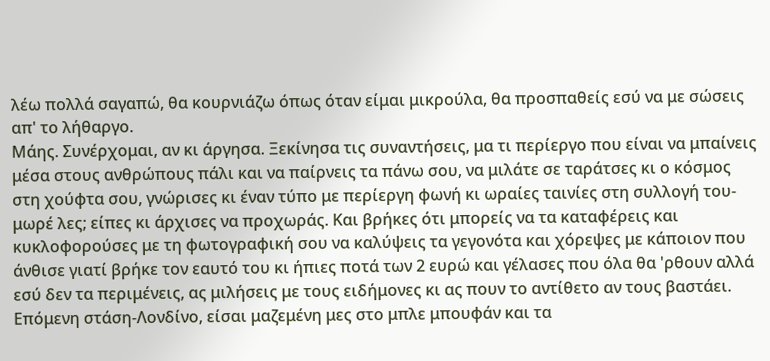λέω πολλά σαγαπώ, θα κουρνιάζω όπως όταν είμαι μικρούλα, θα προσπαθείς εσύ να με σώσεις απ' το λήθαργο.
Μάης. Συνέρχομαι, αν κι άργησα. Ξεκίνησα τις συναντήσεις, μα τι περίεργο που είναι να μπαίνεις μέσα στους ανθρώπους πάλι και να παίρνεις τα πάνω σου, να μιλάτε σε ταράτσες κι ο κόσμος στη χούφτα σου, γνώρισες κι έναν τύπο με περίεργη φωνή κι ωραίες ταινίες στη συλλογή του-μωρέ λες; είπες κι άρχισες να προχωράς. Και βρήκες ότι μπορείς να τα καταφέρεις και κυκλοφορούσες με τη φωτογραφική σου να καλύψεις τα γεγονότα και χόρεψες με κάποιον που άνθισε γιατί βρήκε τον εαυτό του κι ήπιες ποτά των 2 ευρώ και γέλασες που όλα θα 'ρθουν αλλά εσύ δεν τα περιμένεις, ας μιλήσεις με τους ειδήμονες κι ας πουν το αντίθετο αν τους βαστάει. Επόμενη στάση-Λονδίνο, είσαι μαζεμένη μες στο μπλε μπουφάν και τα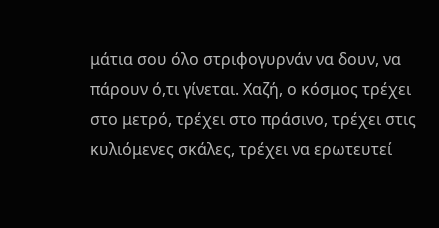μάτια σου όλο στριφογυρνάν να δουν, να πάρουν ό,τι γίνεται. Χαζή, ο κόσμος τρέχει στο μετρό, τρέχει στο πράσινο, τρέχει στις κυλιόμενες σκάλες, τρέχει να ερωτευτεί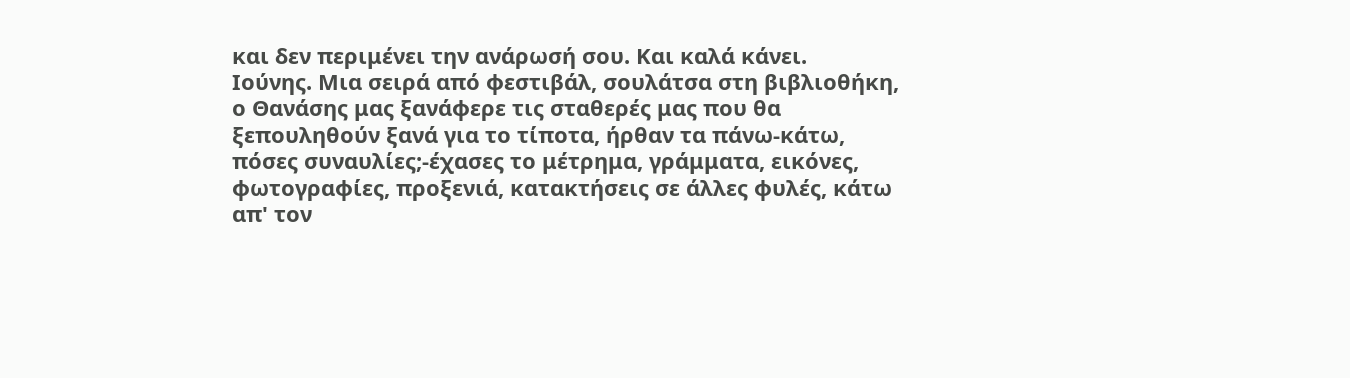και δεν περιμένει την ανάρωσή σου. Και καλά κάνει.
Ιούνης. Μια σειρά από φεστιβάλ, σουλάτσα στη βιβλιοθήκη, ο Θανάσης μας ξανάφερε τις σταθερές μας που θα ξεπουληθούν ξανά για το τίποτα, ήρθαν τα πάνω-κάτω, πόσες συναυλίες;-έχασες το μέτρημα, γράμματα, εικόνες, φωτογραφίες, προξενιά, κατακτήσεις σε άλλες φυλές, κάτω απ' τον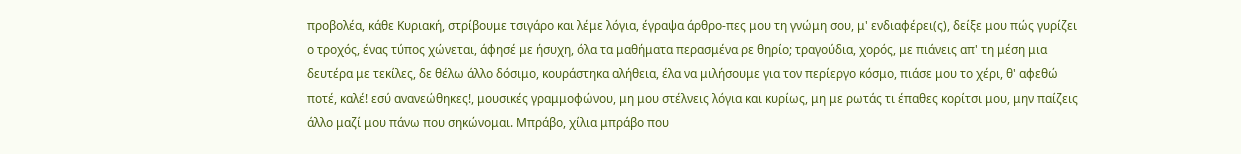προβολέα, κάθε Κυριακή, στρίβουμε τσιγάρο και λέμε λόγια, έγραψα άρθρο-πες μου τη γνώμη σου, μ' ενδιαφέρει(ς), δείξε μου πώς γυρίζει ο τροχός, ένας τύπος χώνεται, άφησέ με ήσυχη, όλα τα μαθήματα περασμένα ρε θηρίο; τραγούδια, χορός, με πιάνεις απ' τη μέση μια δευτέρα με τεκίλες, δε θέλω άλλο δόσιμο, κουράστηκα αλήθεια, έλα να μιλήσουμε για τον περίεργο κόσμο, πιάσε μου το χέρι, θ' αφεθώ ποτέ, καλέ! εσύ ανανεώθηκες!, μουσικές γραμμοφώνου, μη μου στέλνεις λόγια και κυρίως, μη με ρωτάς τι έπαθες κορίτσι μου, μην παίζεις άλλο μαζί μου πάνω που σηκώνομαι. Μπράβο, χίλια μπράβο που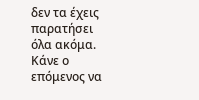δεν τα έχεις παρατήσει όλα ακόμα. Κάνε ο επόμενος να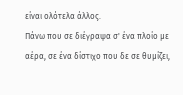είναι ολότελα άλλος.
Πάνω που σε διέγραψα σ' ένα πλοίο με αέρα, σε ένα δίστιχο που δε σε θυμίζει,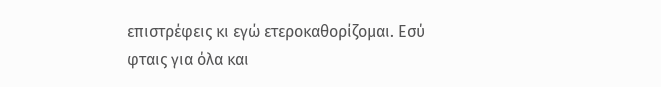επιστρέφεις κι εγώ ετεροκαθορίζομαι. Εσύ φταις για όλα και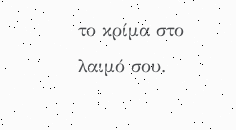το κρίμα στο λαιμό σου.